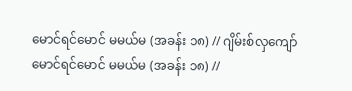မောင်ရင်မောင် မမယ်မ (အခန်း ၁၈) // ဂျိမ်းစ်လှကျော်
မောင်ရင်မောင် မမယ်မ (အခန်း ၁၈) //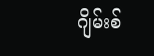ဂျိမ်းစ်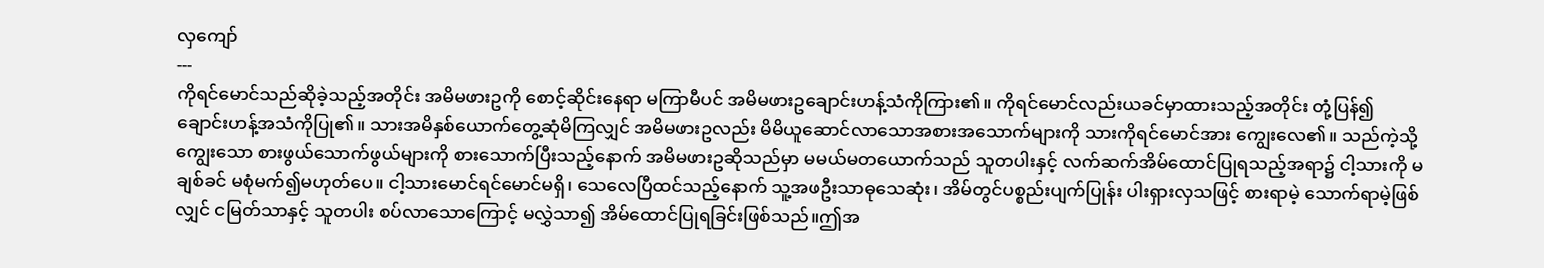လှကျော်
---
ကိုရင်မောင်သည်ဆိုခဲ့သည့်အတိုင်း အမိမဖားဥကို စောင့်ဆိုင်းနေရာ မကြာမီပင် အမိမဖားဥချောင်းဟန့်သံကိုကြား၏။ ကိုရင်မောင်လည်းယခင်မှာထားသည့်အတိုင်း တုံ့ပြန်၍ ချောင်းဟန့်အသံကိုပြု၏။ သားအမိနှစ်ယောက်တွေ့ဆုံမိကြလျှင် အမိမဖားဥလည်း မိမိယူဆောင်လာသောအစားအသောက်များကို သားကိုရင်မောင်အား ကျွေးလေ၏။ သည်ကဲ့သို့ကျွေးသော စားဖွယ်သောက်ဖွယ်များကို စားသောက်ပြီးသည့်နောက် အမိမဖားဥဆိုသည်မှာ မမယ်မတယောက်သည် သူတပါးနှင့် လက်ဆက်အိမ်ထောင်ပြုရသည့်အရာ၌ ငါ့သားကို မချစ်ခင် မစုံမက်၍မဟုတ်ပေ။ ငါ့သားမောင်ရင်မောင်မရှိ၊ သေလေပြီထင်သည့်နောက် သူ့အဖဦးသာဓုသေဆုံး၊ အိမ်တွင်ပစ္စည်းပျက်ပြုန်း ပါးရှားလှသဖြင့် စားရာမဲ့ သောက်ရာမဲ့ဖြစ်လျှင် ငမြတ်သာနှင့် သူတပါး စပ်လာသောကြောင့် မလွှဲသာ၍ အိမ်ထောင်ပြုရခြင်းဖြစ်သည်။ဤအ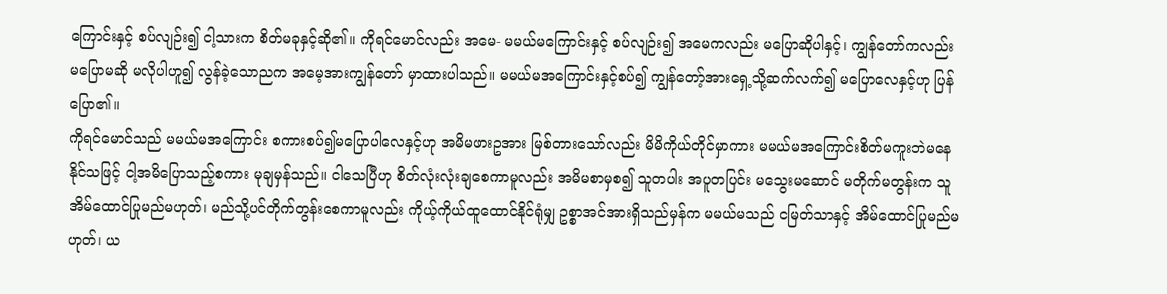ကြောင်းနှင့် စပ်လျဉ်း၍ ငါ့သားက စိတ်မခုနှင့်ဆို၏။ ကိုရင်မောင်လည်း အမေ- မမယ်မကြောင်းနှင့် စပ်လျဉ်း၍ အမေကလည်း မပြောဆိုပါနှင့်၊ ကျွန်တော်ကလည်း မပြောမဆို မလိုပါဟူ၍ လွန်ခဲ့သောညက အမေ့အားကျွန်တော် မှာထားပါသည်။ မမယ်မအကြောင်းနှင့်စပ်၍ ကျွန်တော့်အားရှေ့သို့ဆက်လက်၍ မပြောလေနှင့်ဟု ပြန်ပြော၏။
ကိုရင်မောင်သည် မမယ်မအကြောင်း စကားစပ်၍မပြောပါလေနှင့်ဟု အမိမဖားဥအား မြစ်တားသော်လည်း မိမိကိုယ်တိုင်မှာကား မမယ်မအကြောင်းစိတ်မကူးဘဲမနေနိုင်သဖြင့် ငါ့အမိပြောသည့်စကား မုချမှန်သည်။ ငါသေပြီဟု စိတ်လုံးလုံးချစေကာမူလည်း အမိမစာမှစ၍ သူတပါး အပူတပြင်း မသွေးမဆောင် မတိုက်မတွန်းက သူအိမ်ထောင်ပြုမည်မဟုတ်၊ မည်သို့ပင်တိုက်တွန်းစေကာမူလည်း ကိုယ့်ကိုယ်ထူထောင်နိုင်ရုံမျှ ဥစ္စာအင်အားရှိသည်မှန်က မမယ်မသည် ငမြတ်သာနှင့် အိမ်ထောင်ပြုမည်မဟုတ်၊ ယ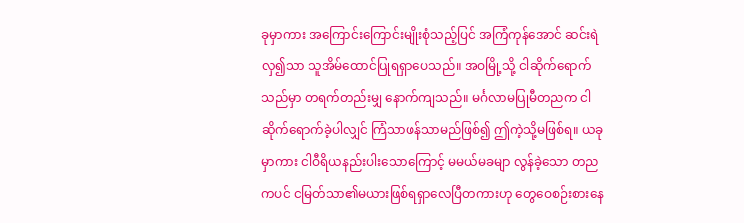ခုမှာကား အကြောင်းကြောင်းမျိုးစုံသည့်ပြင် အကြံကုန်အောင် ဆင်းရဲလှ၍သာ သူအိမ်ထောင်ပြုရရှာပေသည်။ အဝမြို့သို့ ငါဆိုက်ရောက်သည်မှာ တရက်တည်းမျှ နောက်ကျသည်။ မင်္ဂလာမပြုမီတညက ငါဆိုက်ရောက်ခဲ့ပါလျှင် ကြံသာဖန်သာမည်ဖြစ်၍ ဤကဲ့သို့မဖြစ်ရ။ ယခုမှာကား ငါဝီရိယနည်းပါးသောကြောင့် မမယ်မခမျာ လွန်ခဲ့သော တညကပင် ငမြတ်သာ၏မယားဖြစ်ရရှာလေပြီတကားဟု တွေဝေစဉ်းစားနေ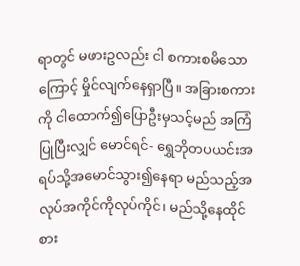ရာတွင် မဖားဥလည်း ငါ စကားစမိသောကြောင့် မှိုင်လျက်နေရှာပြီ။ အခြားစကားကို ငါထောက်၍ပြောဦးမှသင့်မည် အကြံပြုပြီးလျှင် မောင်ရင်- ရွှေဘိုတပယင်းအရပ်သို့အမောင်သွား၍နေရာ မည်သည့်အလုပ်အကိုင်ကိုလုပ်ကိုင်၊ မည်သို့နေထိုင်စား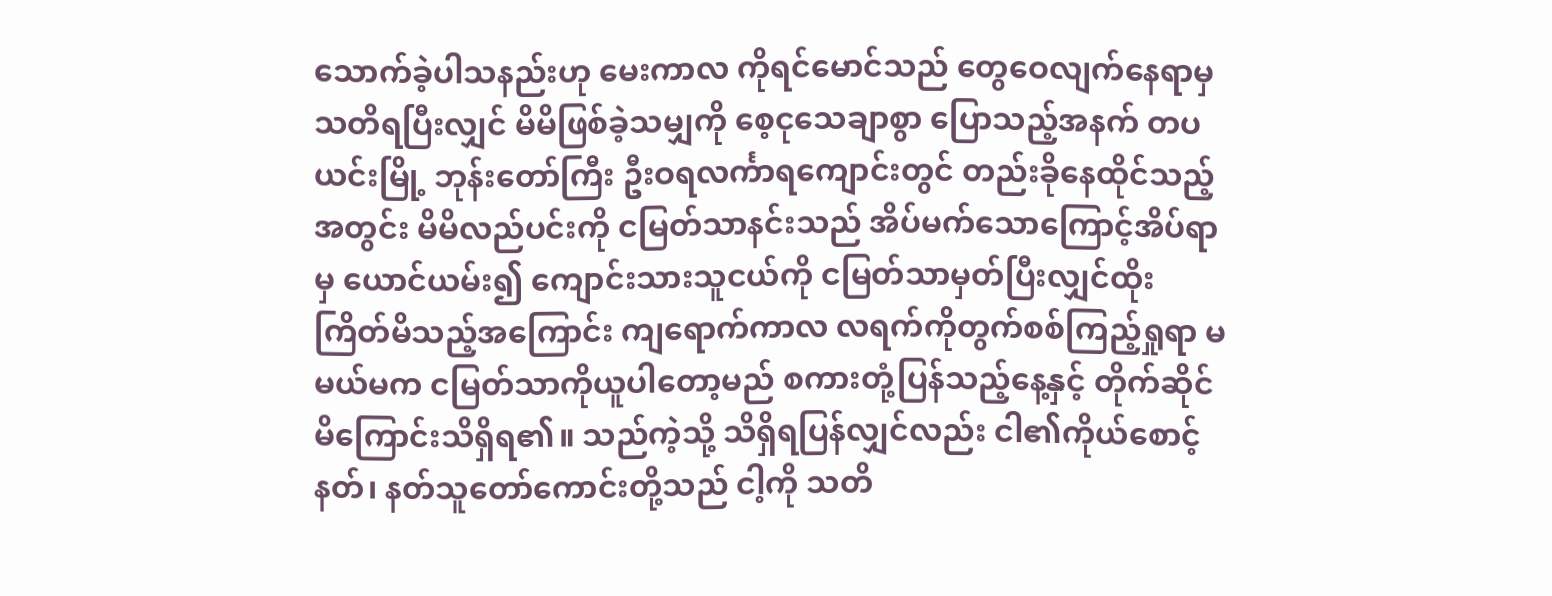သောက်ခဲ့ပါသနည်းဟု မေးကာလ ကိုရင်မောင်သည် တွေဝေလျက်နေရာမှ သတိရပြီးလျှင် မိမိဖြစ်ခဲ့သမျှကို စေ့ငုသေချာစွာ ပြောသည့်အနက် တပယင်းမြို့ ဘုန်းတော်ကြီး ဦးဝရလင်္ကာရကျောင်းတွင် တည်းခိုနေထိုင်သည့်အတွင်း မိမိလည်ပင်းကို ငမြတ်သာနင်းသည် အိပ်မက်သောကြောင့်အိပ်ရာမှ ယောင်ယမ်း၍ ကျောင်းသားသူငယ်ကို ငမြတ်သာမှတ်ပြီးလျှင်ထိုးကြိတ်မိသည့်အကြောင်း ကျရောက်ကာလ လရက်ကိုတွက်စစ်ကြည့်ရှုရာ မမယ်မက ငမြတ်သာကိုယူပါတော့မည် စကားတုံ့ပြန်သည့်နေ့နှင့် တိုက်ဆိုင်မိကြောင်းသိရှိရ၏။ သည်ကဲ့သို့ သိရှိရပြန်လျှင်လည်း ငါ၏ကိုယ်စောင့်နတ်၊ နတ်သူတော်ကောင်းတို့သည် ငါ့ကို သတိ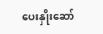ပေးနှိုးဆော်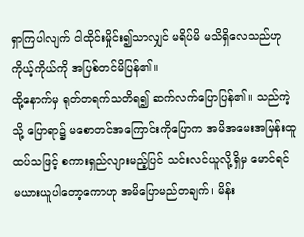ရှာကြပါလျက် ငါထိုင်းမှိုင်း၍သာလျှင် မရိပ်မိ မသိရှိလေသည်ဟု ကိုယ့်ကိုယ်ကို အပြစ်တင်မိပြန်၏။
ထို့နောက်မှ ရုတ်တရက်သတိရ၍ ဆက်လက်ပြောပြန်၏။ သည်ကဲ့သို့ ပြောရာ၌ မစောတင်အကြောင်းကိုပြောက အမိအမေးအမြန်းထူထပ်သဖြင့် စကားရှည်လျားမည့်ပြင် သင်းလင်ယူလို့ရှိမှ မောင်ရင် မယားယူပါတော့ကောဟု အမိပြောမည်တချက်၊ မိန်း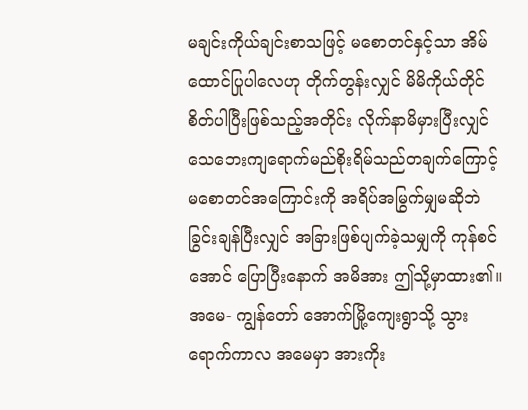မချင်းကိုယ်ချင်းစာသဖြင့် မစောတင်နှင့်သာ အိမ်ထောင်ပြုပါလေဟု တိုက်တွန်းလျှင် မိမိကိုယ်တိုင် စိတ်ပါပြီးဖြစ်သည့်အတိုင်း လိုက်နာမိမှားပြီးလျှင် သေဘေးကျရောက်မည်စိုးရိမ်သည်တချက်ကြောင့် မစောတင်အကြောင်းကို အရိပ်အမြွက်မျှမဆိုဘဲ ခြွင်းချန်ပြီးလျှင် အခြားဖြစ်ပျက်ခဲ့သမျှကို ကုန်စင်အောင် ပြောပြီးနောက် အမိအား ဤသို့မှာထား၏။ အမေ- ကျွန်တော် အောက်မြို့ကျေးရွာသို့ သွားရောက်ကာလ အမေမှာ အားကိုး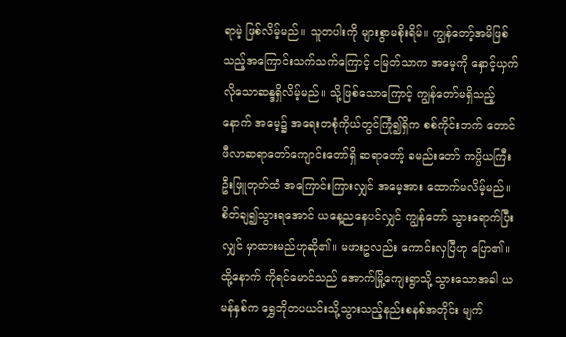ရာမဲ့ ဖြစ်လိမ့်မည်။ သူတပါးကို များစွာမစိုးရိမ်။ ကျွန်တော့်အမိဖြစ်သည့်အကြောင်းသက်သက်ကြောင့် ငမြတ်သာက အမေ့ကို နှောင့်ယှက်လိုသောဆန္ဒရှိလိမ့်မည်။ သို့ဖြစ်သောကြောင့် ကျွန်တော်မရှိသည့်နောက် အမေ့၌ အရေးတစုံကိုယ်တွင်ကြုံ၍ရှိက စစ်ကိုင်းဘက် တောင်ဖီလာဆရာတော်ကျောင်းတော်ရှိ ဆရာတော့် ခမည်းတော် ကပ္ပိယကြီးဦးဖြူတုတ်ထံ အကြောင်းကြားလျှင် အမေ့အား ထောက်မလိမ့်မည်။ စိတ်ချ၍သွားရအောင် ယနေ့ညနေပင်လျှင် ကျွန်တော် သွားရောက်ပြီးလျှင် မှာထားမည်ဟုဆို၏။ မဖားဥလည်း ကောင်းလှပြီဟု ပြော၏။
ထို့နောက် ကိုရင်မောင်သည် အောက်မြို့ကျေးရွာသို့ သွားသောအခါ ယမန်နှစ်က ရွှေဘိုတပယင်းသို့သွားသည့်နည်းစနစ်အတိုင်း မျက်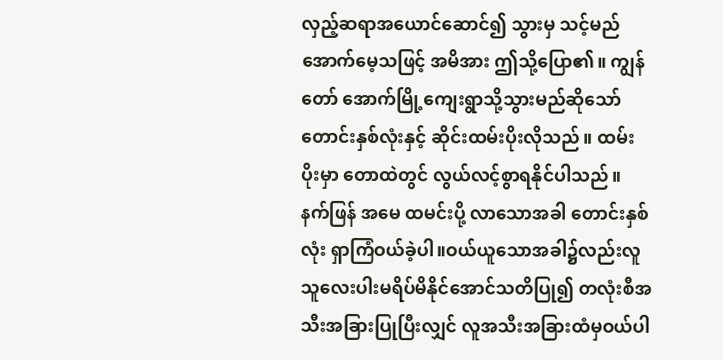လှည့်ဆရာအယောင်ဆောင်၍ သွားမှ သင့်မည်အောက်မေ့သဖြင့် အမိအား ဤသို့ပြော၏။ ကျွန်တော် အောက်မြို့ကျေးရွာသို့သွားမည်ဆိုသော် တောင်းနှစ်လုံးနှင့် ဆိုင်းထမ်းပိုးလိုသည်။ ထမ်းပိုးမှာ တောထဲတွင် လွယ်လင့်စွာရနိုင်ပါသည်။ နက်ဖြန် အမေ ထမင်းပို့ လာသောအခါ တောင်းနှစ်လုံး ရှာကြံဝယ်ခဲ့ပါ။ဝယ်ယူသောအခါ၌လည်းလူသူလေးပါးမရိပ်မိနိုင်အောင်သတိပြု၍ တလုံးစီအသီးအခြားပြုပြီးလျှင် လူအသီးအခြားထံမှဝယ်ပါ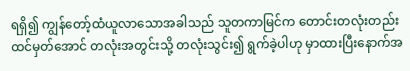ရရှိ၍ ကျွန်တော့်ထံယူလာသောအခါသည် သူတကာမြင်က တောင်းတလုံးတည်းထင်မှတ်အောင် တလုံးအတွင်းသို့ တလုံးသွင်း၍ ရွက်ခဲ့ပါဟု မှာထားပြီးနောက်အ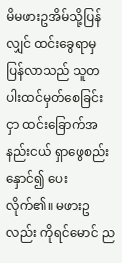မိမဖားဥအိမ်သို့ပြန်လျှင် ထင်းခွေရာမှ ပြန်လာသည် သူတပါးထင်မှတ်စေခြင်းငှာ ထင်းခြောက်အနည်းငယ် ရှာဖွေစည်းနှောင်၍ ပေးလိုက်၏။ မဖားဥလည်း ကိုရင်မောင် ည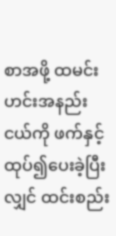စာအဖို့ ထမင်းဟင်းအနည်းငယ်ကို ဖက်နှင့်ထုပ်၍ပေးခဲ့ပြီးလျှင် ထင်းစည်း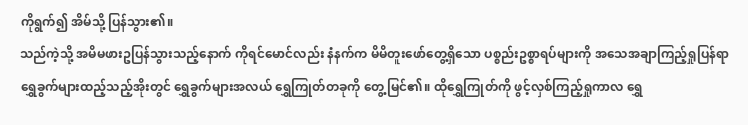ကိုရွက်၍ အိမ်သို့ ပြန်သွား၏။
သည်ကဲ့သို့ အမိမဖားဥပြန်သွားသည့်နောက် ကိုရင်မောင်လည်း နံနက်က မိမိတူးဖော်တွေ့ရှိသော ပစ္စည်းဥစ္စာရပ်များကို အသေအချာကြည့်ရှုပြန်ရာ ရွှေခွက်များထည့်သည့်အိုးတွင် ရွှေခွက်များအလယ် ရွှေကြုတ်တခုကို တွေ့မြင်၏။ ထိုရွှေကြုတ်ကို ဖွင့်လှစ်ကြည့်ရှုကာလ ရွှေ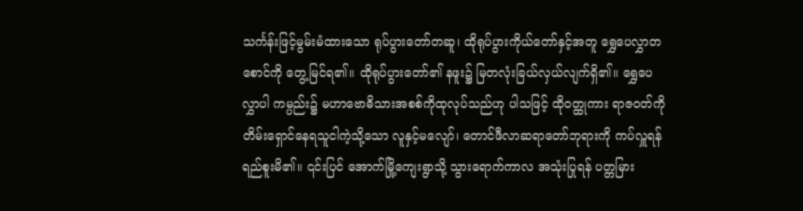သင်္ကန်းဖြင့်မွမ်းမံထားသော ရုပ်ပွားတော်တဆူ၊ ထိုရုပ်ပွားကိုယ်တော်နှင့်အတူ ရွှေပေလွှာတစောင်ကို တွေ့မြင်ရ၏။ ထိုရုပ်ပွားတော်၏ နဖူး၌ မြတလုံးခြယ်လှယ်လျက်ရှိ၏။ ရွှေပေလွှာပါ ကမ္ပည်း၌ မဟာဗောဓိသားအစစ်ကိုထုလုပ်သည်ဟု ပါသဖြင့် ထိုဝတ္ထုကား ရာဇဝတ်ကို တိမ်းရှောင်နေရသူငါကဲ့သို့သော လူနှင့်မလျော်၊ တောင်ဖီလာဆရာတော်ဘုရားကို ကပ်လှူရန်ရည်စူးမိ၏။ ၎င်းပြင် အောက်မြို့ကျေးရွာသို့ သွားရောက်ကာလ အသုံးပြုရန် ပတ္တမြား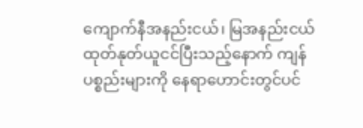ကျောက်နီအနည်းငယ်၊ မြအနည်းငယ် ထုတ်နုတ်ယူငင်ပြီးသည့်နောက် ကျန်ပစ္စည်းများကို နေရာဟောင်းတွင်ပင်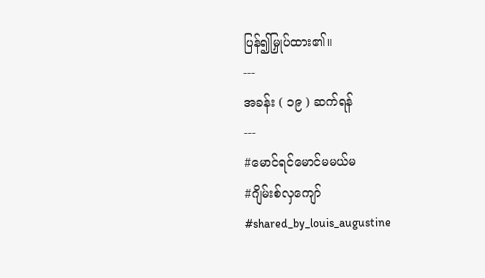ပြန်၍မြှုပ်ထား၏။
---
အခန်း ( ၁၉ ) ဆက်ရန်
---
#မောင်ရင်မောင်မမယ်မ
#ဂျိမ်းစ်လှကျော်
#shared_by_louis_augustine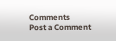Comments
Post a Comment